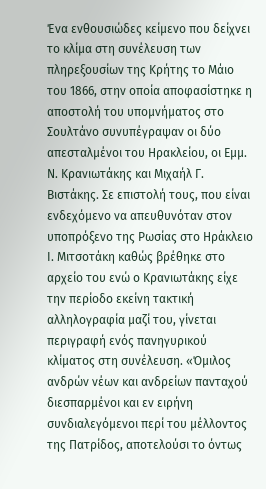Ένα ενθουσιώδες κείμενο που δείχνει το κλίμα στη συνέλευση των πληρεξουσίων της Κρήτης το Μάιο του 1866, στην οποία αποφασίστηκε η αποστολή του υπομνήματος στο Σουλτάνο συνυπέγραψαν οι δύο απεσταλμένοι του Ηρακλείου, οι Εμμ. Ν. Κρανιωτάκης και Μιχαήλ Γ. Βιστάκης. Σε επιστολή τους, που είναι ενδεχόμενο να απευθυνόταν στον υποπρόξενο της Ρωσίας στο Ηράκλειο Ι. Μιτσοτάκη καθώς βρέθηκε στο αρχείο του ενώ ο Κρανιωτάκης είχε την περίοδο εκείνη τακτική αλληλογραφία μαζί του, γίνεται περιγραφή ενός πανηγυρικού κλίματος στη συνέλευση. «Όμιλος ανδρών νέων και ανδρείων πανταχού διεσπαρμένοι και εν ειρήνη συνδιαλεγόμενοι περί του μέλλοντος της Πατρίδος, αποτελούσι το όντως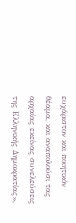ευχάριστον και ποιητικόν θέαμα, και αναπολούσι τας αρχαίας εκείνας συνελεύσεις της Ελληνικής Δημοκρατίας»,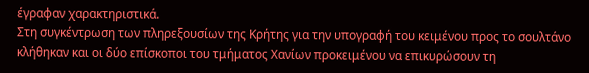έγραφαν χαρακτηριστικά.
Στη συγκέντρωση των πληρεξουσίων της Κρήτης για την υπογραφή του κειμένου προς το σουλτάνο κλήθηκαν και οι δύο επίσκοποι του τμήματος Χανίων προκειμένου να επικυρώσουν τη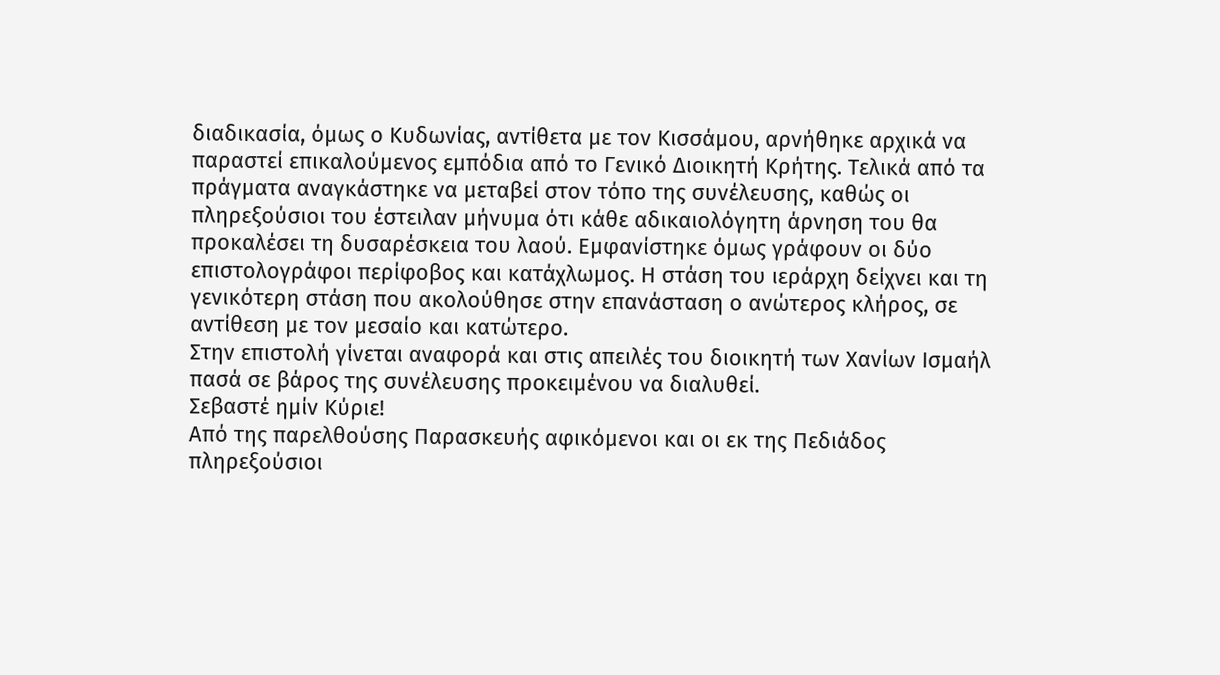διαδικασία, όμως ο Κυδωνίας, αντίθετα με τον Κισσάμου, αρνήθηκε αρχικά να παραστεί επικαλούμενος εμπόδια από το Γενικό Διοικητή Κρήτης. Τελικά από τα πράγματα αναγκάστηκε να μεταβεί στον τόπο της συνέλευσης, καθώς οι πληρεξούσιοι του έστειλαν μήνυμα ότι κάθε αδικαιολόγητη άρνηση του θα προκαλέσει τη δυσαρέσκεια του λαού. Εμφανίστηκε όμως γράφουν οι δύο επιστολογράφοι περίφοβος και κατάχλωμος. Η στάση του ιεράρχη δείχνει και τη γενικότερη στάση που ακολούθησε στην επανάσταση ο ανώτερος κλήρος, σε αντίθεση με τον μεσαίο και κατώτερο.
Στην επιστολή γίνεται αναφορά και στις απειλές του διοικητή των Χανίων Ισμαήλ πασά σε βάρος της συνέλευσης προκειμένου να διαλυθεί.
Σεβαστέ ημίν Κύριε!
Από της παρελθούσης Παρασκευής αφικόμενοι και οι εκ της Πεδιάδος πληρεξούσιοι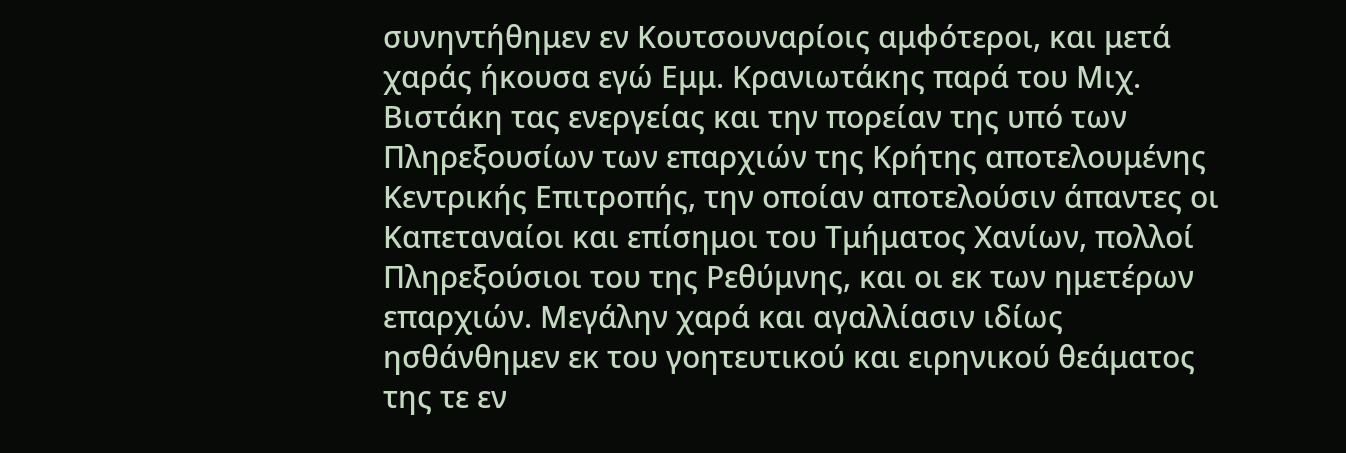συνηντήθημεν εν Κουτσουναρίοις αμφότεροι, και μετά χαράς ήκουσα εγώ Εμμ. Κρανιωτάκης παρά του Μιχ. Βιστάκη τας ενεργείας και την πορείαν της υπό των Πληρεξουσίων των επαρχιών της Κρήτης αποτελουμένης Κεντρικής Επιτροπής, την οποίαν αποτελούσιν άπαντες οι Καπεταναίοι και επίσημοι του Τμήματος Χανίων, πολλοί Πληρεξούσιοι του της Ρεθύμνης, και οι εκ των ημετέρων επαρχιών. Μεγάλην χαρά και αγαλλίασιν ιδίως ησθάνθημεν εκ του γοητευτικού και ειρηνικού θεάματος της τε εν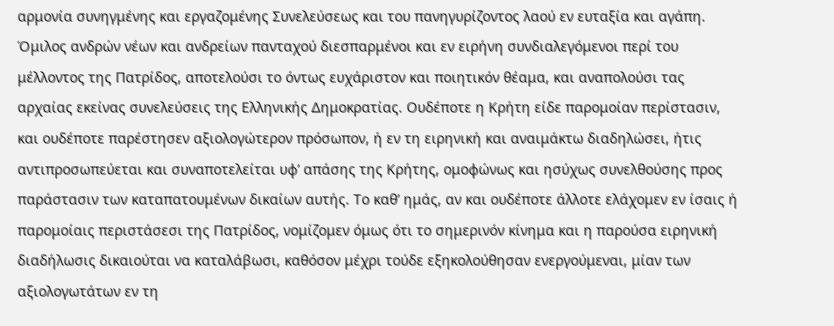αρμονία συνηγμένης και εργαζομένης Συνελεύσεως και του πανηγυρίζοντος λαού εν ευταξία και αγάπη. Όμιλος ανδρών νέων και ανδρείων πανταχού διεσπαρμένοι και εν ειρήνη συνδιαλεγόμενοι περί του μέλλοντος της Πατρίδος, αποτελούσι το όντως ευχάριστον και ποιητικόν θέαμα, και αναπολούσι τας αρχαίας εκείνας συνελεύσεις της Ελληνικής Δημοκρατίας. Ουδέποτε η Κρήτη είδε παρομοίαν περίστασιν, και ουδέποτε παρέστησεν αξιολογώτερον πρόσωπον, ή εν τη ειρηνική και αναιμάκτω διαδηλώσει, ήτις αντιπροσωπεύεται και συναποτελείται υφʼ απάσης της Κρήτης, ομοφώνως και ησύχως συνελθούσης προς παράστασιν των καταπατουμένων δικαίων αυτής. Το καθʼ ημάς, αν και ουδέποτε άλλοτε ελάχομεν εν ίσαις ή παρομοίαις περιστάσεσι της Πατρίδος, νομίζομεν όμως ότι το σημερινόν κίνημα και η παρούσα ειρηνική διαδήλωσις δικαιούται να καταλάβωσι, καθόσον μέχρι τούδε εξηκολούθησαν ενεργούμεναι, μίαν των αξιολογωτάτων εν τη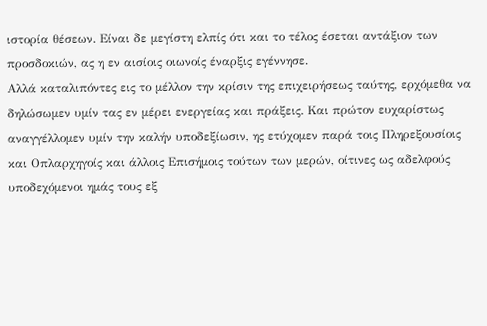ιστορία θέσεων. Είναι δε μεγίστη ελπίς ότι και το τέλος έσεται αντάξιον των προσδοκιών, ας η εν αισίοις οιωνοίς έναρξις εγέννησε.
Αλλά καταλιπόντες εις το μέλλον την κρίσιν της επιχειρήσεως ταύτης, ερχόμεθα να δηλώσωμεν υμίν τας εν μέρει ενεργείας και πράξεις. Και πρώτον ευχαρίστως αναγγέλλομεν υμίν την καλήν υποδεξίωσιν, ης ετύχομεν παρά τοις Πληρεξουσίοις και Οπλαρχηγοίς και άλλοις Επισήμοις τούτων των μερών, οίτινες ως αδελφούς υποδεχόμενοι ημάς τους εξ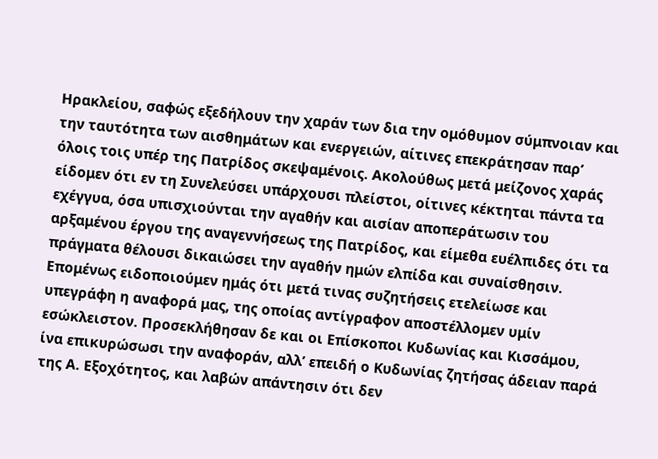Ηρακλείου, σαφώς εξεδήλουν την χαράν των δια την ομόθυμον σύμπνοιαν και την ταυτότητα των αισθημάτων και ενεργειών, αίτινες επεκράτησαν παρʼ όλοις τοις υπέρ της Πατρίδος σκεψαμένοις. Ακολούθως μετά μείζονος χαράς είδομεν ότι εν τη Συνελεύσει υπάρχουσι πλείστοι, οίτινες κέκτηται πάντα τα εχέγγυα, όσα υπισχιούνται την αγαθήν και αισίαν αποπεράτωσιν του αρξαμένου έργου της αναγεννήσεως της Πατρίδος, και είμεθα ευέλπιδες ότι τα πράγματα θέλουσι δικαιώσει την αγαθήν ημών ελπίδα και συναίσθησιν. Επομένως ειδοποιούμεν ημάς ότι μετά τινας συζητήσεις ετελείωσε και υπεγράφη η αναφορά μας, της οποίας αντίγραφον αποστέλλομεν υμίν εσώκλειστον. Προσεκλήθησαν δε και οι Επίσκοποι Κυδωνίας και Κισσάμου, ίνα επικυρώσωσι την αναφοράν, αλλʼ επειδή ο Κυδωνίας ζητήσας άδειαν παρά της Α. Εξοχότητος, και λαβών απάντησιν ότι δεν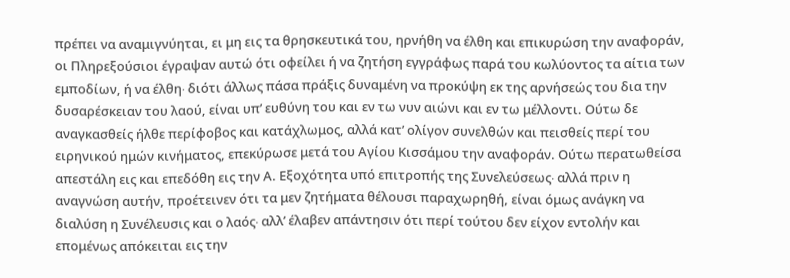πρέπει να αναμιγνύηται, ει μη εις τα θρησκευτικά του, ηρνήθη να έλθη και επικυρώση την αναφοράν, οι Πληρεξούσιοι έγραψαν αυτώ ότι οφείλει ή να ζητήση εγγράφως παρά του κωλύοντος τα αίτια των εμποδίων, ή να έλθη∙ διότι άλλως πάσα πράξις δυναμένη να προκύψη εκ της αρνήσεώς του δια την δυσαρέσκειαν του λαού, είναι υπʼ ευθύνη του και εν τω νυν αιώνι και εν τω μέλλοντι. Ούτω δε αναγκασθείς ήλθε περίφοβος και κατάχλωμος, αλλά κατʼ ολίγον συνελθών και πεισθείς περί του ειρηνικού ημών κινήματος, επεκύρωσε μετά του Αγίου Κισσάμου την αναφοράν. Ούτω περατωθείσα απεστάλη εις και επεδόθη εις την Α. Εξοχότητα υπό επιτροπής της Συνελεύσεως∙ αλλά πριν η αναγνώση αυτήν, προέτεινεν ότι τα μεν ζητήματα θέλουσι παραχωρηθή, είναι όμως ανάγκη να διαλύση η Συνέλευσις και ο λαός∙ αλλʼ έλαβεν απάντησιν ότι περί τούτου δεν είχον εντολήν και επομένως απόκειται εις την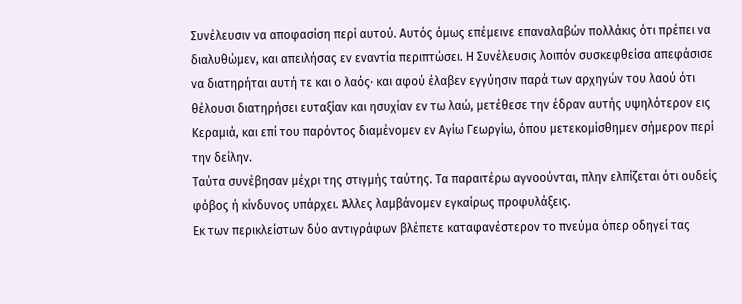Συνέλευσιν να αποφασίση περί αυτού. Αυτός όμως επέμεινε επαναλαβών πολλάκις ότι πρέπει να διαλυθώμεν, και απειλήσας εν εναντία περιπτώσει. Η Συνέλευσις λοιπόν συσκεφθείσα απεφάσισε να διατηρήται αυτή τε και ο λαός∙ και αφού έλαβεν εγγύησιν παρά των αρχηγών του λαού ότι θέλουσι διατηρήσει ευταξίαν και ησυχίαν εν τω λαώ, μετέθεσε την έδραν αυτής υψηλότερον εις Κεραμιά, και επί του παρόντος διαμένομεν εν Αγίω Γεωργίω, όπου μετεκομίσθημεν σήμερον περί την δείλην.
Ταύτα συνέβησαν μέχρι της στιγμής ταύτης. Τα παραιτέρω αγνοούνται, πλην ελπίζεται ότι ουδείς φόβος ή κίνδυνος υπάρχει. Άλλες λαμβάνομεν εγκαίρως προφυλάξεις.
Εκ των περικλείστων δύο αντιγράφων βλέπετε καταφανέστερον το πνεύμα όπερ οδηγεί τας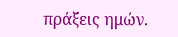πράξεις ημών.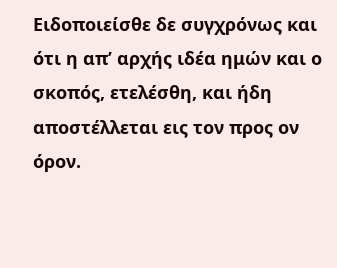Ειδοποιείσθε δε συγχρόνως και ότι η απʼ αρχής ιδέα ημών και ο σκοπός, ετελέσθη, και ήδη αποστέλλεται εις τον προς ον όρον.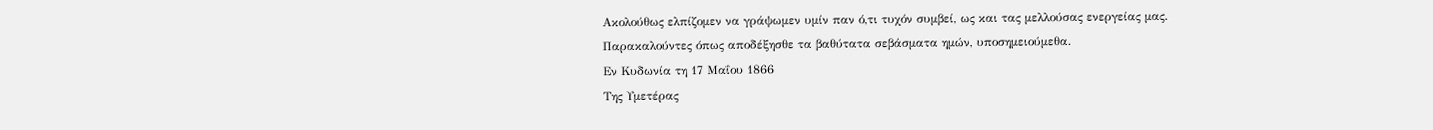Ακολούθως ελπίζομεν να γράψωμεν υμίν παν ό,τι τυχόν συμβεί, ως και τας μελλούσας ενεργείας μας.
Παρακαλούντες όπως αποδέξησθε τα βαθύτατα σεβάσματα ημών, υποσημειούμεθα.
Εν Κυδωνία τη 17 Μαΐου 1866
Της Υμετέρας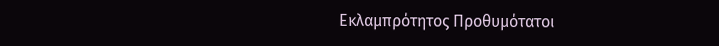Εκλαμπρότητος Προθυμότατοι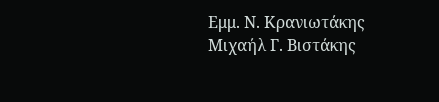Εμμ. Ν. Κρανιωτάκης
Μιχαήλ Γ. Βιστάκης